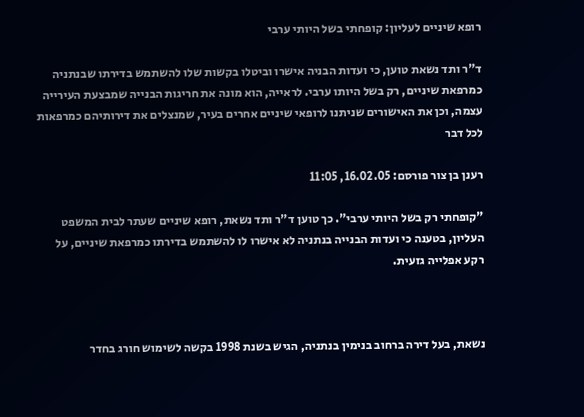רופא שיניים לעליון: קופחתי בשל היותי ערבי

ד"ר ותד נשאת טוען, כי ועדות הבניה אישרו וביטלו בקשות שלו להשתמש בדירתו שבנתניה כמרפאת שיניים, רק בשל היותו ערבי. לראייה, הוא מונה את חריגות הבנייה שמבצעת העירייה עצמה, וכן את האישורים שניתנו לרופאי שיניים אחרים בעיר, שמנצלים את דירותיהם כמרפאות לכל דבר

רענן בן צור פורסם: 16.02.05, 11:05

"קופחתי רק בשל היותי ערבי". כך טוען ד"ר ותד נשאת, רופא שיניים שעתר לבית המשפט העליון, בטענה כי ועדות הבנייה בנתניה לא אישרו לו להשתמש בדירתו כמרפאת שיניים, על רקע אפלייה גזעית.



נשאת, בעל דירה ברחוב בנימין בנתניה, הגיש בשנת 1998 בקשה לשימוש חורג בחדר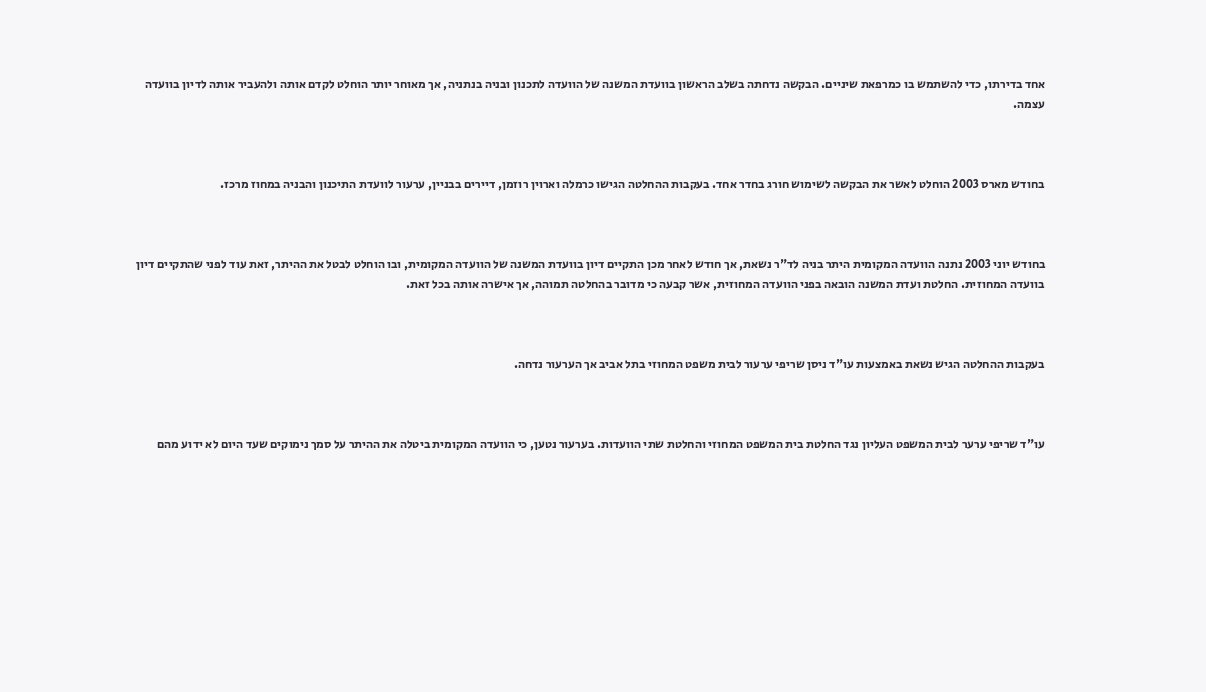אחד בדירתו, כדי להשתמש בו כמרפאת שיניים. הבקשה נדחתה בשלב הראשון בוועדת המשנה של הוועדה לתכנון ובניה בנתניה, אך מאוחר יותר הוחלט לקדם אותה ולהעביר אותה לדיון בוועדה עצמה.



בחודש מארס 2003 הוחלט לאשר את הבקשה לשימוש חורג בחדר אחד. בעקבות ההחלטה הגישו כרמלה וארוין רוזמן, דיירים בבניין, ערעור לוועדת התיכנון והבניה במחוז מרכז.



בחודש יוני 2003 נתנה הוועדה המקומית היתר בניה לד"ר נשאת, אך חודש לאחר מכן התקיים דיון בוועדת המשנה של הוועדה המקומית, ובו הוחלט לבטל את ההיתר, זאת עוד לפני שהתקיים דיון בוועדה המחוזית. החלטת ועדת המשנה הובאה בפני הוועדה המחוזית, אשר קבעה כי מדובר בהחלטה תמוהה, אך אישרה אותה בכל זאת.



בעקבות ההחלטה הגיש נשאת באמצעות עו"ד ניסן שריפי ערעור לבית משפט המחוזי בתל אביב אך הערעור נדחה.



עו"ד שריפי ערער לבית המשפט העליון נגד החלטת בית המשפט המחוזי והחלטת שתי הוועדות. בערעור נטען, כי הוועדה המקומית ביטלה את ההיתר על סמך נימוקים שעד היום לא ידוע מהם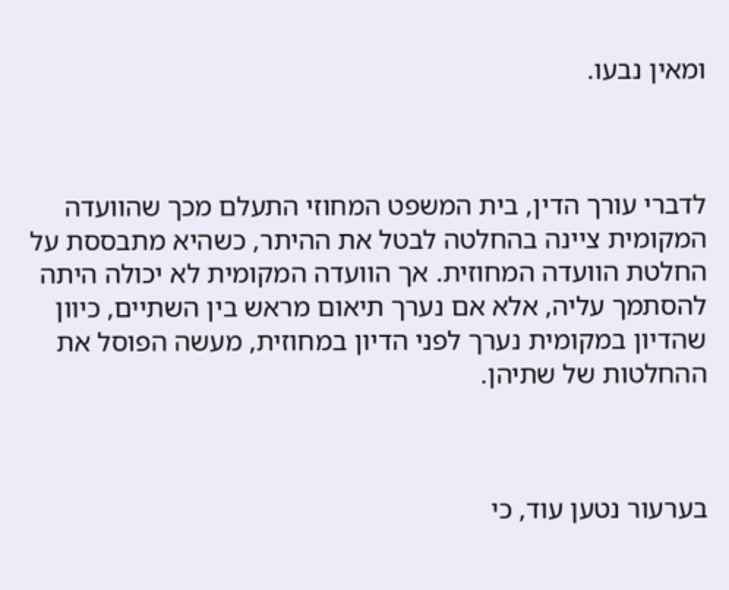ומאין נבעו.



לדברי עורך הדין, בית המשפט המחוזי התעלם מכך שהוועדה המקומית ציינה בהחלטה לבטל את ההיתר, כשהיא מתבססת על החלטת הוועדה המחוזית. אך הוועדה המקומית לא יכולה היתה להסתמך עליה, אלא אם נערך תיאום מראש בין השתיים, כיוון שהדיון במקומית נערך לפני הדיון במחוזית, מעשה הפוסל את ההחלטות של שתיהן.



בערעור נטען עוד, כי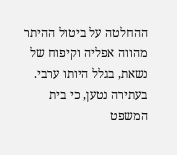ההחלטה על ביטול ההיתר מהווה אפליה וקיפוח של נשאת, בגלל היותו ערבי. בעתירה נטען, כי בית המשפט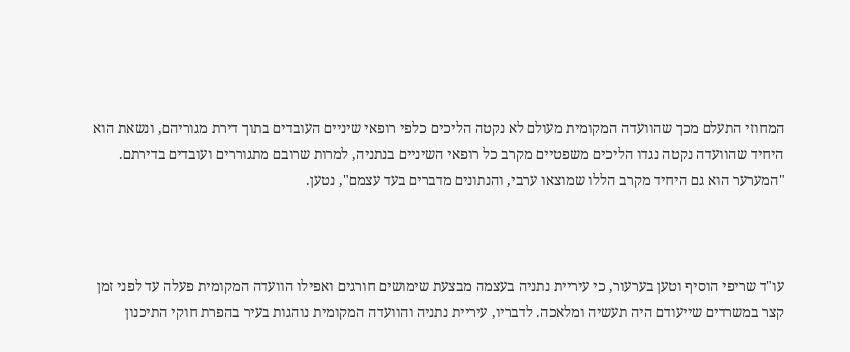המחוזי התעלם מכך שהוועדה המקומית מעולם לא נקטה הליכים כלפי רופאי שיניים העובדים בתוך דירת מגוריהם, ונשאת הוא היחיד שהוועדה נקטה נגדו הליכים משפטיים מקרב כל רופאי השיניים בנתניה, למרות שרובם מתגוררים ועובדים בדירתם. "המערער הוא גם היחיד מקרב הללו שמוצאו ערבי, והנתונים מדברים בעד עצמם", נטען.



עו"ד שריפי הוסיף וטען בערעור, כי עיריית נתניה בעצמה מבצעת שימושים חורגים ואפילו הוועדה המקומית פעלה עד לפני זמן קצר במשרדים שייעודם היה תעשיה ומלאכה. לדבריו, עיריית נתניה והוועדה המקומית נוהגות בעיר בהפרת חוקי התיכנון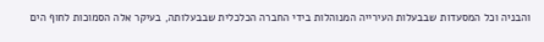והבניה וכל המסעדות שבבעלות העירייה המנוהלות בידי החברה הכלכלית שבבעלותה, בעיקר אלה הסמוכות לחוף הים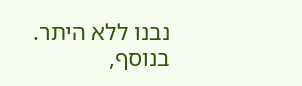נבנו ללא היתר. בנוסף,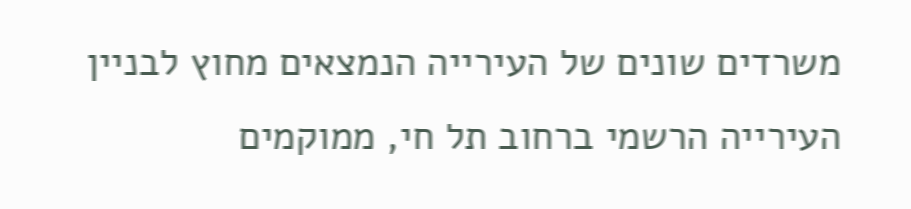משרדים שונים של העירייה הנמצאים מחוץ לבניין העירייה הרשמי ברחוב תל חי, ממוקמים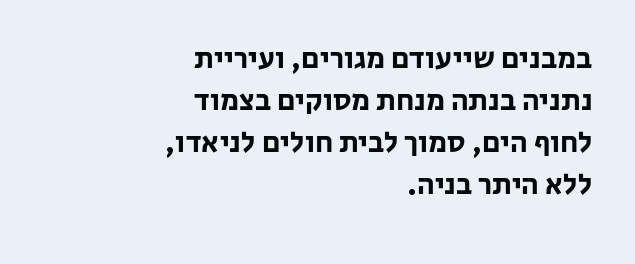במבנים שייעודם מגורים, ועיריית נתניה בנתה מנחת מסוקים בצמוד לחוף הים, סמוך לבית חולים לניאדו, ללא היתר בניה.